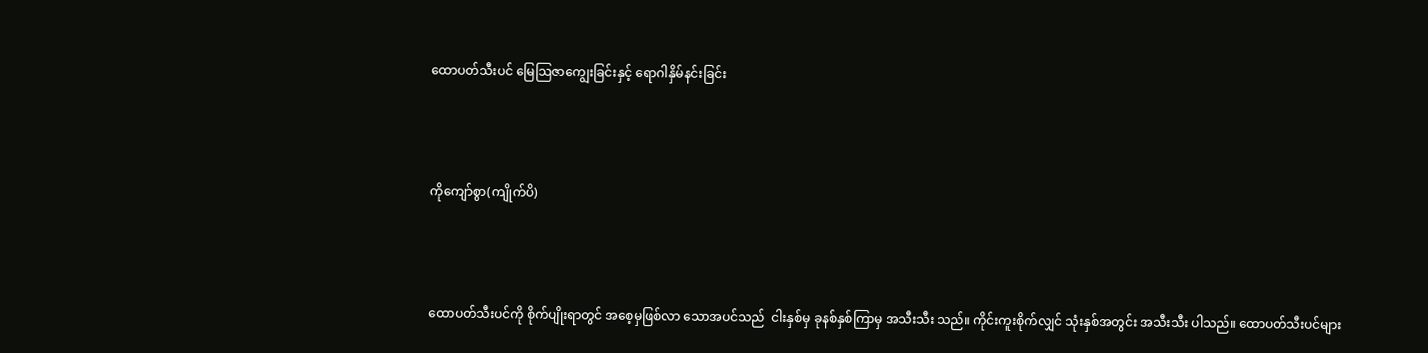ထောပတ်သီးပင် မြေသြဇာကျွေးခြင်းနှင့် ရောဂါနှိမ်နင်းခြင်း



ကိုကျော်စွာ(ကျိုက်ပိ)



ထောပတ်သီးပင်ကို စိုက်ပျိုးရာတွင် အစေ့မှဖြစ်လာ သောအပင်သည်  ငါးနှစ်မှ ခုနစ်နှစ်ကြာမှ အသီးသီး သည်။ ကိုင်းကူးစိုက်လျှင် သုံးနှစ်အတွင်း အသီးသီး ပါသည်။ ထောပတ်သီးပင်များ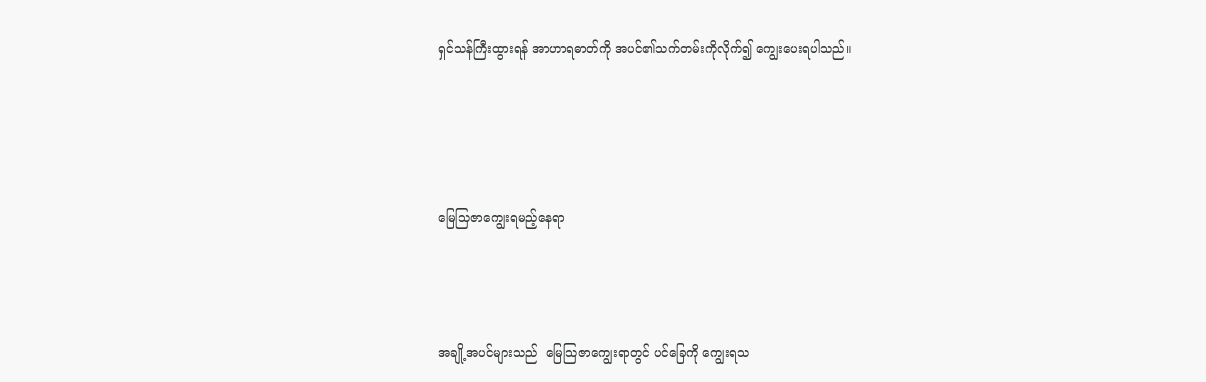ရှင်သန်ကြီးထွားရန် အာဟာရဓာတ်ကို အပင်၏သက်တမ်းကိုလိုက်၍ ကျွေးပေးရပါသည်။




မြေသြဇာကျွေးရမည့်နေရာ



အချို့အပင်များသည်  မြေသြဇာကျွေးရာတွင် ပင်ခြေကို ကျွေးရသ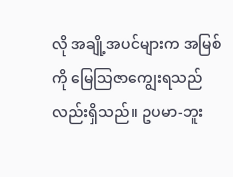လို အချို့အပင်များက အမြစ်ကို မြေသြဇာကျွေးရသည်လည်းရှိသည်။ ဥပမာ-ဘူး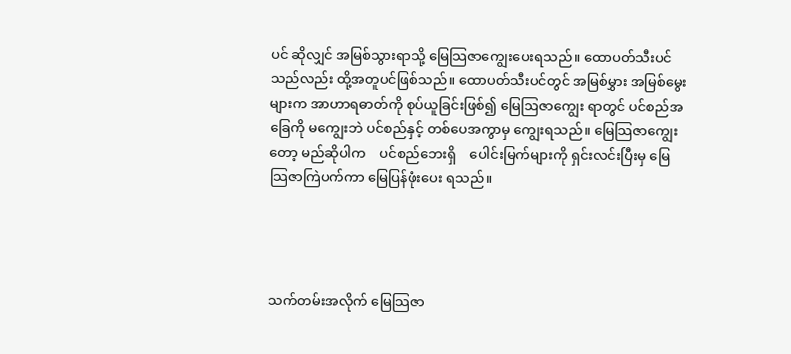ပင် ဆိုလျှင် အမြစ်သွားရာသို့ မြေသြဇာကျွေးပေးရသည်။ ထောပတ်သီးပင်သည်လည်း ထို့အတူပင်ဖြစ်သည်။ ထောပတ်သီးပင်တွင် အမြစ်မွှား အမြစ်မွေးများက အာဟာရဓာတ်ကို စုပ်ယူခြင်းဖြစ်၍ မြေဩဇာကျွေး ရာတွင် ပင်စည်အခြေကို မကျွေးဘဲ ပင်စည်နှင့် တစ်ပေအကွာမှ ကျွေးရသည်။ မြေသြဇာကျွေးတော့ မည်ဆိုပါက    ပင်စည်ဘေးရှိ    ပေါင်းမြက်များကို ရှင်းလင်းပြီးမှ မြေသြဇာကြဲပက်ကာ မြေပြန်ဖုံးပေး ရသည်။




သက်တမ်းအလိုက် မြေသြဇာ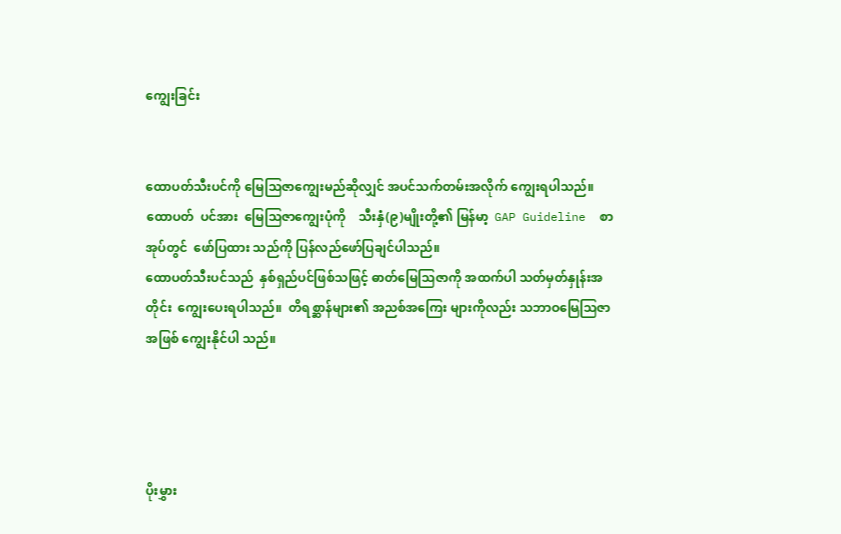ကျွေးခြင်း


ထောပတ်သီးပင်ကို မြေသြဇာကျွေးမည်ဆိုလျှင် အပင်သက်တမ်းအလိုက် ကျွေးရပါသည်။ ထောပတ်  ပင်အား  မြေသြဇာကျွေးပုံကို    သီးနှံ(၉)မျိုးတို့၏ မြန်မာ့  GAP Guideline  စာအုပ်တွင်  ဖော်ပြထား သည်ကို ပြန်လည်ဖော်ပြချင်ပါသည်။
ထောပတ်သီးပင်သည်  နှစ်ရှည်ပင်ဖြစ်သဖြင့် ဓာတ်မြေသြဇာကို အထက်ပါ သတ်မှတ်နှုန်းအတိုင်း  ကျွေးပေးရပါသည်။  တိရစ္ဆာန်များ၏ အညစ်အကြေး များကိုလည်း သဘာဝမြေသြဇာအဖြစ် ကျွေးနိုင်ပါ သည်။




ပိုးမွှား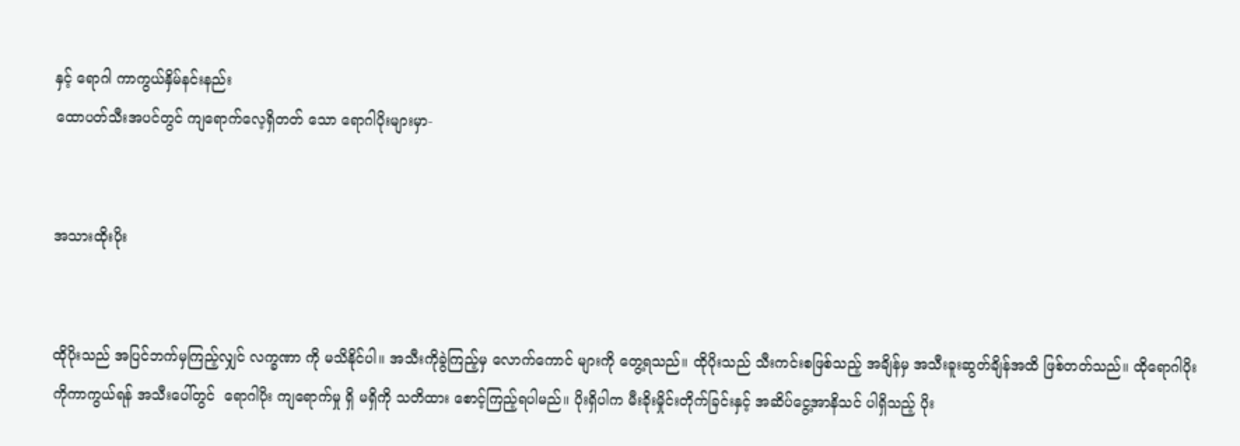နှင့် ရောဂါ ကာကွယ်နှိမ်နင်းနည်း
ထောပတ်သီးအပင်တွင် ကျရောက်လေ့ရှိတတ် သော ရောဂါပိုးများမှာ-


အသားထိုးပိုး


ထိုပိုးသည် အပြင်ဘက်မှကြည့်လျှင် လက္ခဏာ ကို မသိနိုင်ပါ။ အသီးကိုခွဲကြည့်မှ လောက်ကောင် များကို တွေ့ရသည်။ ထိုပိုးသည် သီးကင်းစဖြစ်သည့် အချိန်မှ အသီးခူးဆွတ်ချိန်အထိ ဖြစ်တတ်သည်။ ထိုရောဂါပိုးကိုကာကွယ်ရန် အသီးပေါ်တွင်  ရောဂါပိုး ကျရောက်မှု ရှိ မရှိကို သတိထား စောင့်ကြည့်ရပါမည်။ ပိုးရှိပါက မီးခိုးမှိုင်းတိုက်ခြင်းနှင့် အဆိပ်ငွေ့အာနိသင် ပါရှိသည့် ပိုး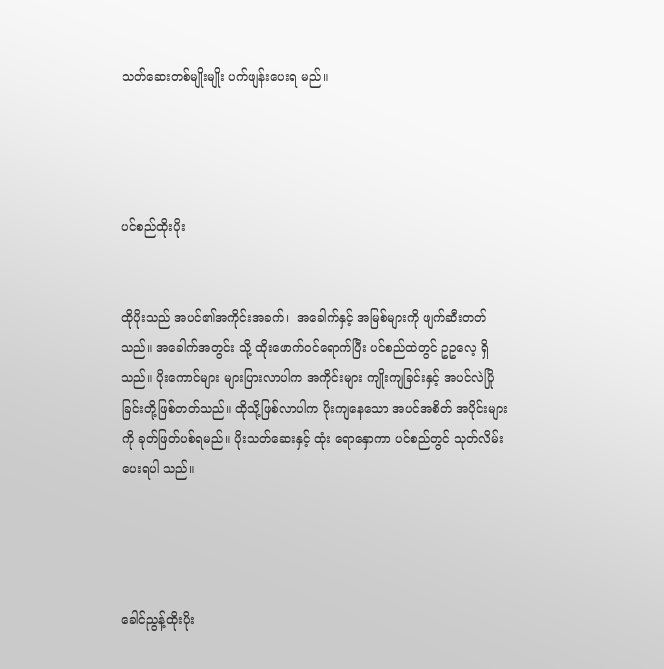သတ်ဆေးတစ်မျိုးမျိုး ပက်ဖျန်းပေးရ မည်။




ပင်စည်ထိုးပိုး


ထိုပိုးသည် အပင်၏အကိုင်းအခက်၊  အခေါက်နှင့် အမြစ်များကို ဖျက်ဆီးတတ်သည်။ အခေါက်အတွင်း သို့ ထိုးဖောက်ဝင်ရောက်ပြီး ပင်စည်ထဲတွင် ဥဥလေ့ ရှိသည်။ ပိုးကောင်များ များပြားလာပါက အကိုင်းများ ကျိုးကျခြင်းနှင့် အပင်လဲပြိုခြင်းတို့ဖြစ်တတ်သည်။ ထိုသို့ဖြစ်လာပါက ပိုးကျနေသော အပင်အစိတ် အပိုင်းများကို ခုတ်ဖြတ်ပစ်ရမည်။ ပိုးသတ်ဆေးနှင့် ထုံး ရောနှောကာ ပင်စည်တွင် သုတ်လိမ်းပေးရပါ သည်။




ခေါင်ညွန့်ထိုးပိုး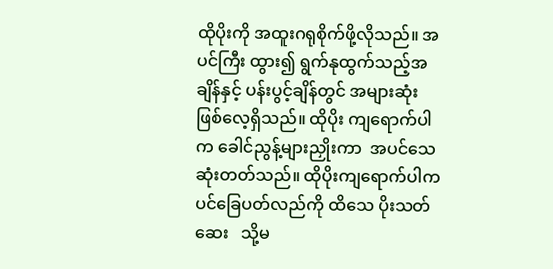ထိုပိုးကို အထူးဂရုစိုက်ဖို့လိုသည်။ အပင်ကြီး ထွား၍ ရွက်နုထွက်သည့်အချိန်နှင့် ပန်းပွင့်ချိန်တွင် အများဆုံး  ဖြစ်လေ့ရှိသည်။ ထိုပိုး ကျရောက်ပါက ခေါင်ညွန့်များညှိုးကာ  အပင်သေဆုံးတတ်သည်။ ထိုပိုးကျရောက်ပါက ပင်ခြေပတ်လည်ကို ထိသေ ပိုးသတ်ဆေး   သို့မ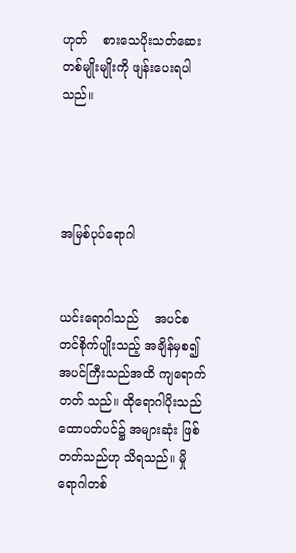ဟုတ်    စားသေပိုးသတ်ဆေး တစ်မျိုးမျိုးကို ဖျန်းပေးရပါသည်။




အမြစ်ပုပ်ရောဂါ


ယင်းရောဂါသည်    အပင်စတင်စိုက်ပျိုးသည့် အချိန်မှစ၍ အပင်ကြီးသည်အထိ ကျရောက်တတ် သည်။ ထိုရောဂါပိုးသည် ထောပတ်ပင်၌ အများဆုံး ဖြစ်တတ်သည်ဟု သိရသည်။ မှိုရောဂါတစ်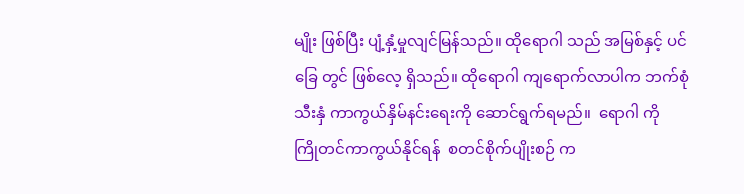မျိုး ဖြစ်ပြီး ပျံ့နှံ့မှုလျင်မြန်သည်။ ထိုရောဂါ သည် အမြစ်နှင့် ပင်ခြေ တွင် ဖြစ်လေ့ ရှိသည်။ ထိုရောဂါ ကျရောက်လာပါက ဘက်စုံ သီးနှံ ကာကွယ်နှိမ်နင်းရေးကို ဆောင်ရွက်ရမည်။  ရောဂါ ကို  ကြိုတင်ကာကွယ်နိုင်ရန်  စတင်စိုက်ပျိုးစဉ် က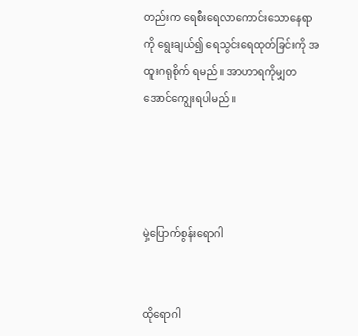တည်းက ရေစီးရေလာကောင်းသောနေရာကို ရွေးချယ်၍ ရေသွင်းရေထုတ်ခြင်းကို အထူးဂရုစိုက် ရမည်။ အာဟာရကိုမျှတအောင်ကျွေးရပါမည်။




မှဲ့ပြောက်စွန်းရောဂါ


ထိုရောဂါ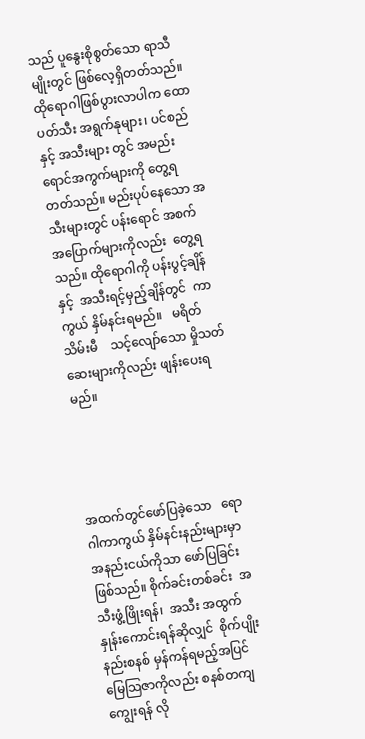သည် ပူနွေးစိုစွတ်သော ရာသီမျိုးတွင် ဖြစ်လေ့ရှိတတ်သည်။     ထိုရောဂါဖြစ်ပွားလာပါက ထောပတ်သီး အရွက်နုများ၊ ပင်စည်နှင့် အသီးများ တွင် အမည်းရောင်အကွက်များကို တွေ့ရတတ်သည်။ မည်းပုပ်နေသော အသီးများတွင် ပန်းရောင် အစက် အပြောက်များကိုလည်း  တွေ့ရသည်။ ထိုရောဂါကို ပန်းပွင့်ချိန်နှင့်  အသီးရင့်မှည့်ချိန်တွင်  ကာကွယ် နှိမ်နင်းရမည်။   မရိတ်သိမ်းမီ    သင့်လျော်သော မှိုသတ်ဆေးများကိုလည်း ဖျန်းပေးရမည်။




အထက်တွင်ဖော်ပြခဲ့သော   ရောဂါကာကွယ် နှိမ်နင်းနည်းများမှာ အနည်းငယ်ကိုသာ ဖော်ပြခြင်း ဖြစ်သည်။ စိုက်ခင်းတစ်ခင်း  အသီးဖွံ့ဖြိုးရန်၊  အသီး အထွက်နှုန်းကောင်းရန်ဆိုလျှင်  စိုက်ပျိုးနည်းစနစ် မှန်ကန်ရမည့်အပြင် မြေသြဇာကိုလည်း စနစ်တကျ ကျွေးရန် လို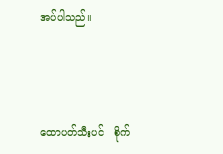အပ်ပါသည်။




ထောပတ်သီးပင်   စိုက်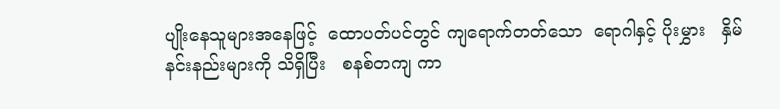ပျိုးနေသူများအနေဖြင့်  ထောပတ်ပင်တွင် ကျရောက်တတ်သော  ရောဂါနှင့် ပိုးမွှား   နှိမ်နင်းနည်းများကို သိရှိပြီး   စနစ်တကျ ကာ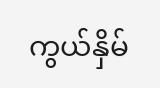ကွယ်နှိမ်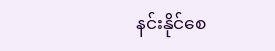နင်းနိုင်စေ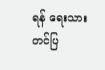ရန် ရေးသားတင်ပြ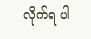လိုက်ရ ပါ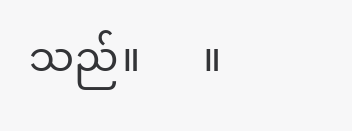သည်။      ။